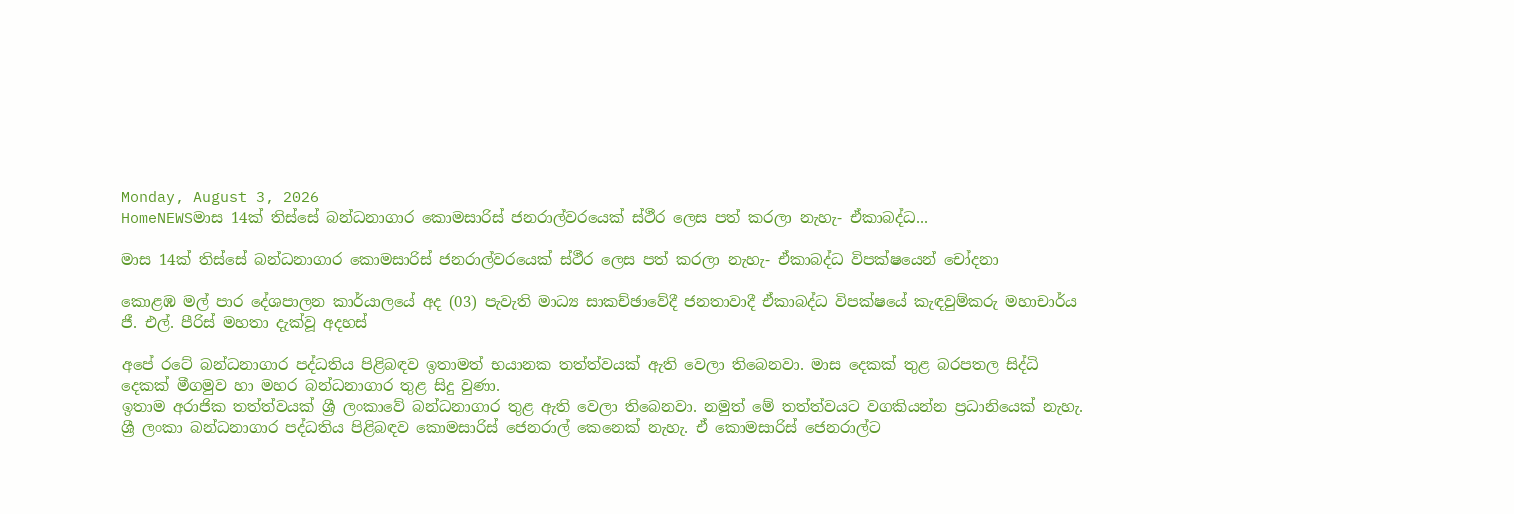Monday, August 3, 2026
HomeNEWSමාස 14ක් තිස්සේ බන්ධනාගාර කොමසාරිස් ජනරාල්වරයෙක් ස්ථීර ලෙස පත් කරලා නැහැ- ඒකාබද්ධ...

මාස 14ක් තිස්සේ බන්ධනාගාර කොමසාරිස් ජනරාල්වරයෙක් ස්ථීර ලෙස පත් කරලා නැහැ- ඒකාබද්ධ විපක්ෂයෙන් චෝදනා

කොළඹ මල් පාර දේශපාලන කාර්යාලයේ අද (03) පැවැති මාධ්‍ය සාකච්ඡාවේදී ජනතාවාදී ඒකාබද්ධ විපක්ෂයේ කැඳවුම්කරු මහාචාර්ය ජී. එල්. පීරිස් මහතා දැක්වූ අදහස්

අපේ රටේ බන්ධනාගාර පද්ධතිය පිළිබඳව ඉතාමත් භයානක තත්ත්වයක් ඇති වෙලා තිබෙනවා. මාස දෙකක් තුළ බරපතල සිද්ධි දෙකක් මීගමුව හා මහර බන්ධනාගාර තුළ සිදු වුණා.
ඉතාම අරාජික තත්ත්වයක් ශ්‍රී ලංකාවේ බන්ධනාගාර තුළ ඇති වෙලා තිබෙනවා. නමුත් මේ තත්ත්වයට වගකියන්න ප්‍රධානියෙක් නැහැ.
ශ්‍රී ලංකා බන්ධනාගාර පද්ධතිය පිළිබඳව කොමසාරිස් ජෙනරාල් කෙනෙක් නැහැ. ඒ කොමසාරිස් ජෙනරාල්ට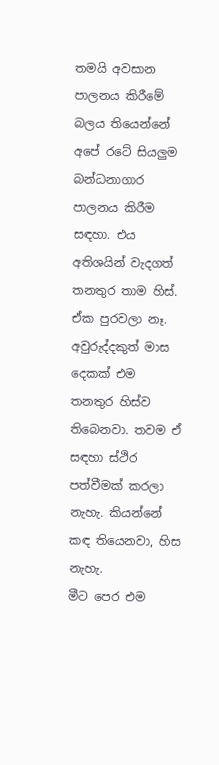තමයි අවසාන පාලනය කිරීමේ බලය තියෙන්නේ අපේ රටේ සියලුම බන්ධනාගාර පාලනය කිරීම සඳහා. එය අතිශයින් වැදගත් තනතුර තාම හිස්. ඒක පුරවලා නෑ. අවුරුද්දකුත් මාස දෙකක් එම තනතුර හිස්ව තිබෙනවා. තවම ඒ සඳහා ස්ථිර පත්වීමක් කරලා නැහැ. කියන්නේ කඳ තියෙනවා, හිස නැහැ.
මීට පෙර එම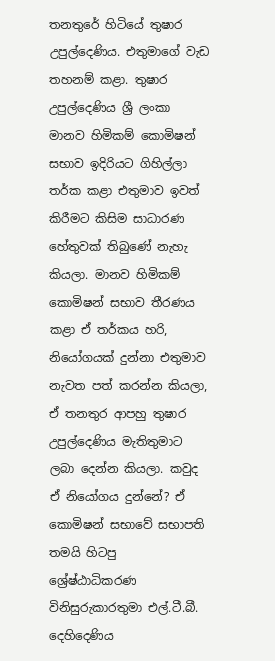තනතුරේ හිටියේ තුෂාර උපුල්දෙණිය. එතුමාගේ වැඩ තහනම් කළා. තුෂාර උපුල්දෙණිය ශ්‍රී ලංකා මානව හිමිකම් කොමිෂන් සභාව ඉදිරියට ගිහිල්ලා තර්ක කළා එතුමාව ඉවත් කිරීමට කිසිම සාධාරණ හේතුවක් තිබුණේ නැහැ කියලා. මානව හිමිකම් කොමිෂන් සභාව තීරණය කළා ඒ තර්කය හරි, නියෝගයක් දුන්නා එතුමාව නැවත පත් කරන්න කියලා, ඒ තනතුර ආපහු තුෂාර උපුල්දෙණිය මැතිතුමාට ලබා දෙන්න කියලා. කවුද ඒ නියෝගය දුන්නේ? ඒ කොමිෂන් සභාවේ සභාපති තමයි හිටපු ශ්‍රේෂ්ඨාධිකරණ විනිසුරුකාරතුමා එල්.ටී.බී. දෙහිදෙණිය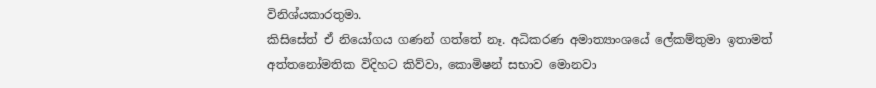විනිශ්යකාරතුමා.
කිසිසේත් ඒ නියෝගය ගණන් ගත්තේ නෑ. අධිකරණ අමාත්‍යාංශයේ ලේකම්තුමා ඉතාමත් අත්තනෝමතික විදිහට කිව්වා, කොමිෂන් සභාව මොනවා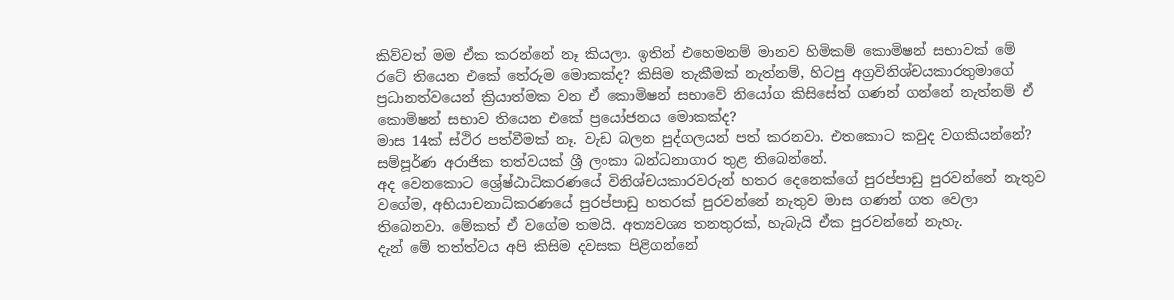කිව්වත් මම ඒක කරන්නේ නෑ කියලා. ඉතින් එහෙමනම් මානව හිමිකම් කොමිෂන් සභාවක් මේ රටේ තියෙන එකේ තේරුම මොකක්ද? කිසිම තැකීමක් නැත්නම්, හිටපු අග්‍රවිනිශ්චයකාරතුමාගේ ප්‍රධානත්වයෙන් ක්‍රියාත්මක වන ඒ කොමිෂන් සභාවේ නියෝග කිසිසේත් ගණන් ගන්නේ නැත්නම් ඒ කොමිෂන් සභාව තියෙන එකේ ප්‍රයෝජනය මොකක්ද?
මාස 14ක් ස්ථිර පත්වීමක් නෑ. වැඩ බලන පුද්ගලයන් පත් කරනවා. එතකොට කවුද වගකියන්නේ? සම්පූර්ණ අරාජික තත්වයක් ශ්‍රී ලංකා බන්ධනාගාර තුළ තිබෙන්නේ.
අද වෙනකොට ශ්‍රේෂ්ඨාධිකරණයේ විනිශ්චයකාරවරුන් හතර දෙනෙක්ගේ පුරප්පාඩු පුරවන්නේ නැතුව වගේම, අභියාචනාධිකරණයේ පුරප්පාඩු හතරක් පුරවන්නේ නැතුව මාස ගණන් ගත වෙලා තිබෙනවා. මේකත් ඒ වගේම තමයි. අත්‍යවශ්‍ය තනතුරක්, හැබැයි ඒක පුරවන්නේ නැහැ.
දැන් මේ තත්ත්වය අපි කිසිම දවසක පිළිගන්නේ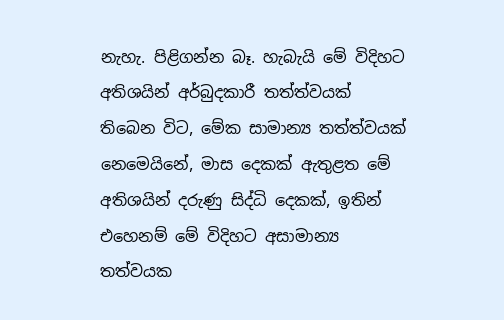නැහැ. පිළිගන්න බෑ. හැබැයි මේ විදිහට අතිශයින් අර්බුදකාරී තත්ත්වයක් තිබෙන විට, මේක සාමාන්‍ය තත්ත්වයක් නෙමෙයිනේ, මාස දෙකක් ඇතුළත මේ අතිශයින් දරුණු සිද්ධි දෙකක්, ඉතින් එහෙනම් මේ විදිහට අසාමාන්‍ය තත්වයක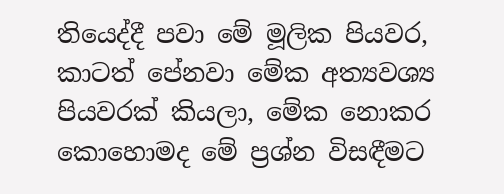තියෙද්දී පවා මේ මූලික පියවර, කාටත් පේනවා මේක අත්‍යවශ්‍ය පියවරක් කියලා, මේක නොකර කොහොමද මේ ප්‍රශ්න විසඳීමට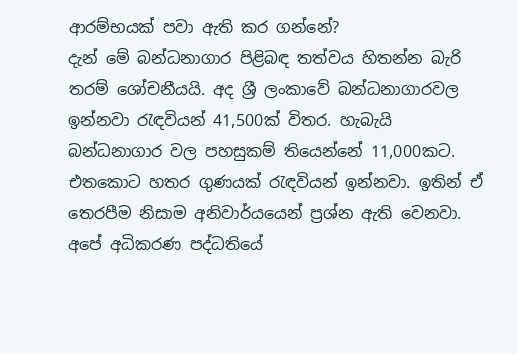ආරම්භයක් පවා ඇති කර ගන්නේ?
දැන් මේ බන්ධනාගාර පිළිබඳ තත්වය හිතන්න බැරි තරම් ශෝචනීයයි. අද ශ්‍රී ලංකාවේ බන්ධනාගාරවල ඉන්නවා රැඳවියන් 41,500ක් විතර. හැබැයි බන්ධනාගාර වල පහසුකම් තියෙන්නේ 11,000කට. එතකොට හතර ගුණයක් රැඳවියන් ඉන්නවා. ඉතින් ඒ තෙරපීම නිසාම අනිවාර්යයෙන් ප්‍රශ්න ඇති වෙනවා.
අපේ අධිකරණ පද්ධතියේ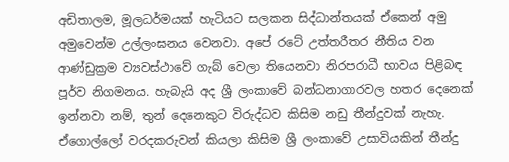අඩිතාලම, මූලධර්මයක් හැටියට සලකන සිද්ධාන්තයක් ඒකෙන් අමු අමුවෙන්ම උල්ලංඝනය වෙනවා. අපේ රටේ උත්තරීතර නීතිය වන ආණ්ඩුක්‍රම ව්‍යවස්ථාවේ ගැබ් වෙලා තියෙනවා නිරපරාධී භාවය පිළිබඳ පූර්ව නිගමනය. හැබැයි අද ශ්‍රී ලංකාවේ බන්ධනාගාරවල හතර දෙනෙක් ඉන්නවා නම්, තුන් දෙනෙකුට විරුද්ධව කිසිම නඩු තීන්දුවක් නැහැ. ඒගොල්ලෝ වරදකරුවන් කියලා කිසිම ශ්‍රී ලංකාවේ උසාවියකින් තීන්දු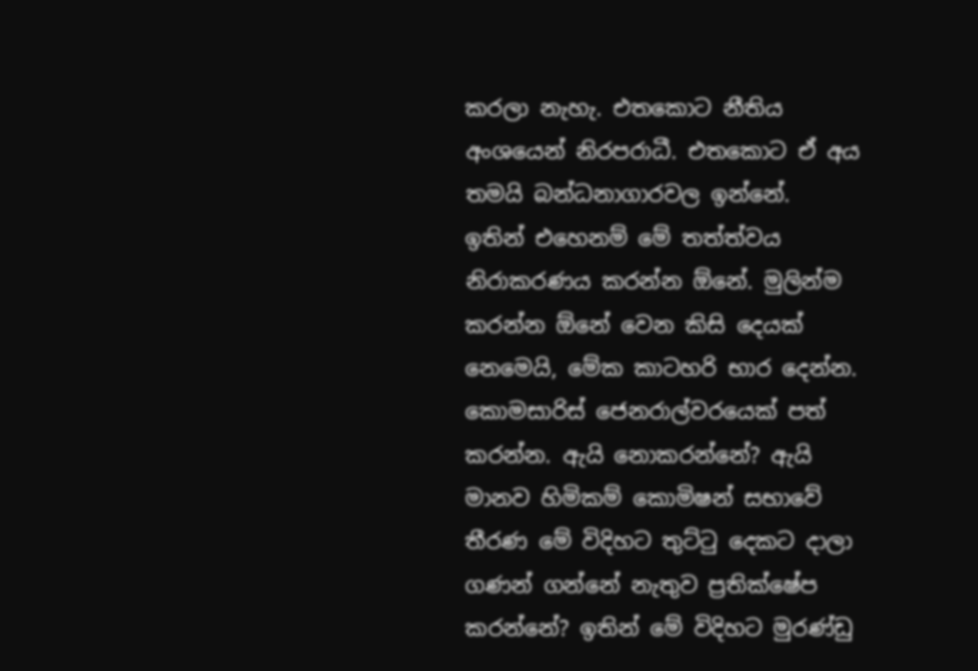කරලා නැහැ. එතකොට නීතිය අංශයෙන් නිරපරාධී. එතකොට ඒ අය තමයි බන්ධනාගාරවල ඉන්නේ.
ඉතින් එහෙනම් මේ තත්ත්වය නිරාකරණය කරන්න ඕනේ. මුලින්ම කරන්න ඕනේ වෙන කිසි දෙයක් නෙමෙයි, මේක කාටහරි භාර දෙන්න. කොමසාරිස් ජෙනරාල්වරයෙක් පත් කරන්න. ඇයි නොකරන්නේ? ඇයි මානව හිමිකම් කොමිෂන් සභාවේ තීරණ මේ විදිහට තුට්ටු දෙකට දාලා ගණන් ගන්නේ නැතුව ප්‍රතික්ෂේප කරන්නේ? ඉතින් මේ විදිහට මුරණ්ඩු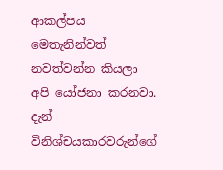ආකල්පය මෙතැනින්වත් නවත්වන්න කියලා අපි යෝජනා කරනවා.
දැන් විනිශ්චයකාරවරුන්ගේ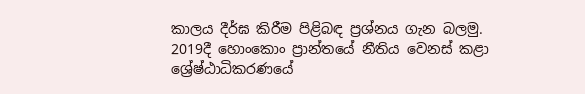කාලය දීර්ඝ කිරීම පිළිබඳ ප්‍රශ්නය ගැන බලමු.
2019දී හොංකොං ප්‍රාන්තයේ නීතිය වෙනස් කළා ශ්‍රේෂ්ඨාධිකරණයේ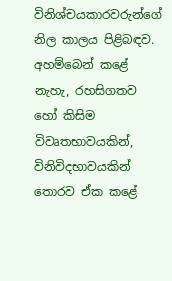විනිශ්චයකාරවරුන්ගේ නිල කාලය පිළිබඳව. අහම්බෙන් කළේ නැහැ, රහසිගතව හෝ කිසිම විවෘතභාවයකින්, විනිවිදභාවයකින් තොරව ඒක කළේ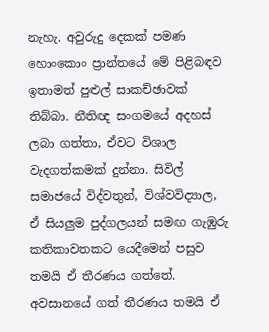නැහැ. අවුරුදු දෙකක් පමණ හොංකොං ප්‍රාන්තයේ මේ පිළිබඳව ඉතාමත් පුළුල් සාකච්ඡාවක් තිබ්බා. නීතිඥ සංගමයේ අදහස් ලබා ගත්තා, ඒවට විශාල වැදගත්කමක් දුන්නා. සිවිල් සමාජයේ විද්වතුන්, විශ්වවිද්‍යාල, ඒ සියලුම පුද්ගලයන් සමඟ ගැඹුරු කතිකාවතකට යෙදීමෙන් පසුව තමයි ඒ තීරණය ගත්තේ.
අවසානයේ ගත් තීරණය තමයි ඒ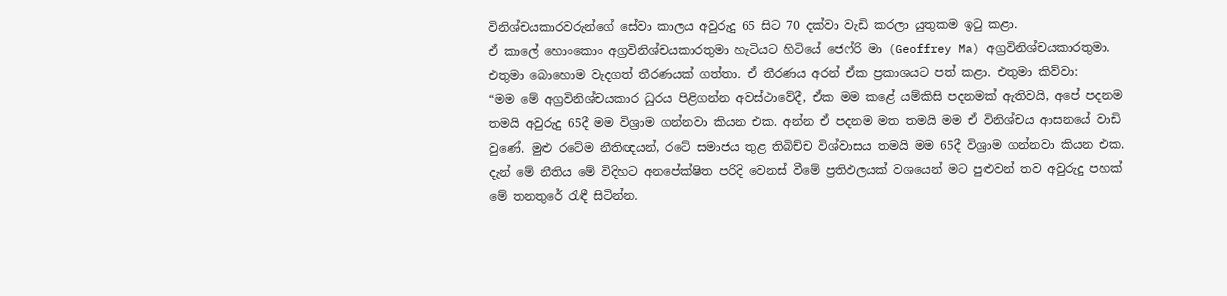විනිශ්චයකාරවරුන්ගේ සේවා කාලය අවුරුදු 65 සිට 70 දක්වා වැඩි කරලා යුතුකම ඉටු කළා.
ඒ කාලේ හොංකොං අග්‍රවිනිශ්චයකාරතුමා හැටියට හිටියේ ජෙෆ්රි මා (Geoffrey Ma) අග්‍රවිනිශ්චයකාරතුමා. එතුමා බොහොම වැදගත් තීරණයක් ගත්තා. ඒ තීරණය අරන් ඒක ප්‍රකාශයට පත් කළා. එතුමා කිව්වා:
“මම මේ අග්‍රවිනිශ්චයකාර ධුරය පිළිගන්න අවස්ථාවේදී, ඒක මම කළේ යම්කිසි පදනමක් ඇතිවයි, අපේ පදනම තමයි අවුරුදු 65දී මම විශ්‍රාම ගන්නවා කියන එක. අන්න ඒ පදනම මත තමයි මම ඒ විනිශ්චය ආසනයේ වාඩි වුණේ. මුළු රටේම නීතිඥයන්, රටේ සමාජය තුළ තිබිච්ච විශ්වාසය තමයි මම 65දී විශ්‍රාම ගන්නවා කියන එක. දැන් මේ නීතිය මේ විදිහට අනපේක්ෂිත පරිදි වෙනස් වීමේ ප්‍රතිඵලයක් වශයෙන් මට පුළුවන් තව අවුරුදු පහක් මේ තනතුරේ රැඳී සිටින්න.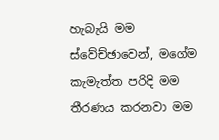හැබැයි මම ස්වේච්ඡාවෙන්, මගේම කැමැත්ත පරිදි මම තීරණය කරනවා මම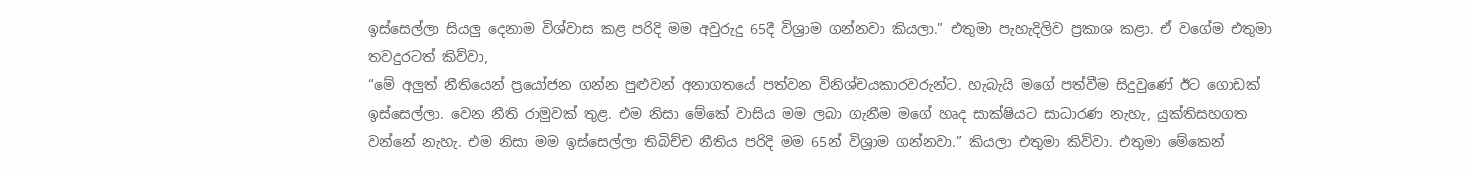ඉස්සෙල්ලා සියලු දෙනාම විශ්වාස කළ පරිදි මම අවුරුදු 65දී විශ්‍රාම ගන්නවා කියලා.” එතුමා පැහැදිලිව ප්‍රකාශ කළා. ඒ වගේම එතුමා තවදුරටත් කිව්වා,
“මේ අලුත් නීතියෙන් ප්‍රයෝජන ගන්න පුළුවන් අනාගතයේ පත්වන විනිශ්චයකාරවරුන්ට. හැබැයි මගේ පත්වීම සිදුවුණේ ඊට ගොඩක් ඉස්සෙල්ලා. වෙන නීති රාමුවක් තුළ. එම නිසා මේකේ වාසිය මම ලබා ගැනීම මගේ හෘද සාක්ෂියට සාධාරණ නැහැ, යුක්තිසහගත වන්නේ නැහැ. එම නිසා මම ඉස්සෙල්ලා තිබිච්ච නීතිය පරිදි මම 65න් විශ්‍රාම ගන්නවා.” කියලා එතුමා කිව්වා. එතුමා මේකෙන්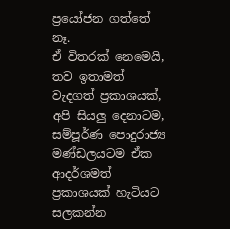ප්‍රයෝජන ගත්තේ නෑ.
ඒ විතරක් නෙමෙයි, තව ඉතාමත් වැදගත් ප්‍රකාශයක්, අපි සියලු දෙනාටම, සම්පූර්ණ පොදුරාජ්‍ය මණ්ඩලයටම ඒක ආදර්ශමත් ප්‍රකාශයක් හැටියට සලකන්න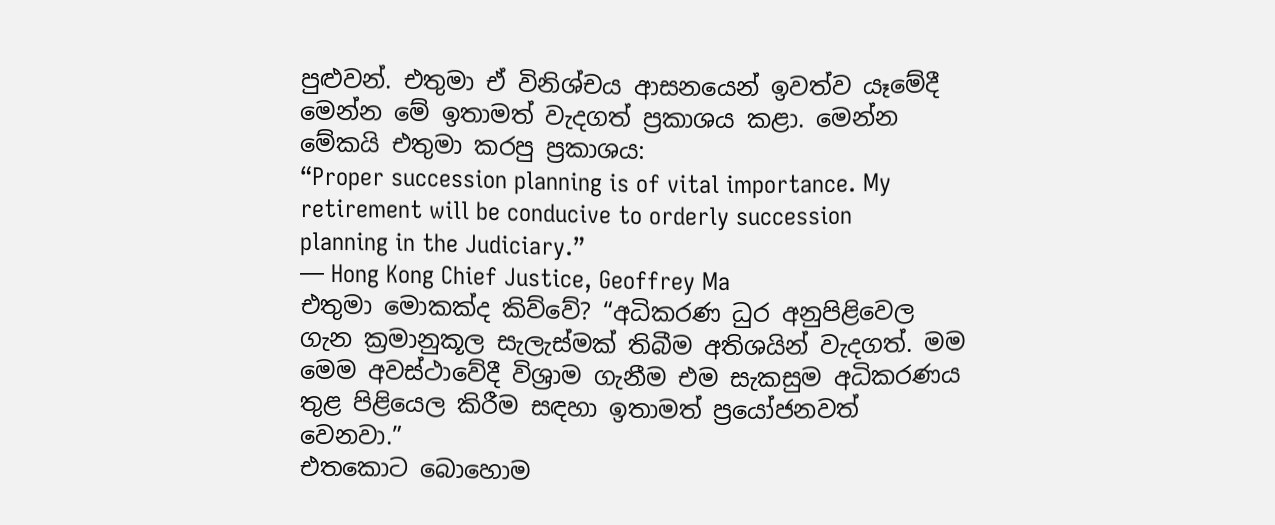පුළුවන්. එතුමා ඒ විනිශ්චය ආසනයෙන් ඉවත්ව යෑමේදී මෙන්න මේ ඉතාමත් වැදගත් ප්‍රකාශය කළා. මෙන්න මේකයි එතුමා කරපු ප්‍රකාශය:
“Proper succession planning is of vital importance. My retirement will be conducive to orderly succession planning in the Judiciary.”
— Hong Kong Chief Justice, Geoffrey Ma
එතුමා මොකක්ද කිව්වේ? “අධිකරණ ධුර අනුපිළිවෙල ගැන ක්‍රමානුකූල සැලැස්මක් තිබීම අතිශයින් වැදගත්. මම මෙම අවස්ථාවේදී විශ්‍රාම ගැනීම එම සැකසුම අධිකරණය තුළ පිළියෙල කිරීම සඳහා ඉතාමත් ප්‍රයෝජනවත් වෙනවා.”
එතකොට බොහොම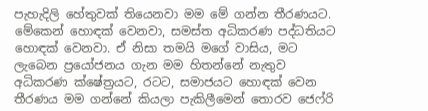පැහැදිලි හේතුවක් තියෙනවා මම මේ ගන්න තීරණයට. මේකෙන් හොඳක් වෙනවා, සමස්ත අධිකරණ පද්ධතියට හොඳක් වෙනවා. ඒ නිසා තමයි මගේ වාසිය, මට ලැබෙන ප්‍රයෝජනය ගැන මම හිතන්නේ නැතුව අධිකරණ ක්ෂේත්‍රයට, රටට, සමාජයට හොඳක් වෙන තීරණය මම ගන්නේ කියලා පැකිලීමෙන් තොරව ජෙෆ්රි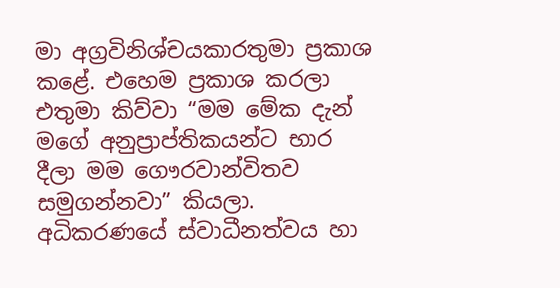මා අග්‍රවිනිශ්චයකාරතුමා ප්‍රකාශ කළේ. එහෙම ප්‍රකාශ කරලා එතුමා කිව්වා “මම මේක දැන් මගේ අනුප්‍රාප්තිකයන්ට භාර දීලා මම ගෞරවාන්විතව සමුගන්නවා” කියලා.
අධිකරණයේ ස්වාධීනත්වය හා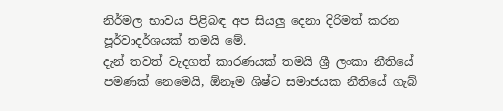නිර්මල භාවය පිළිබඳ අප සියලු දෙනා දිරිමත් කරන පූර්වාදර්ශයක් තමයි මේ.
දැන් තවත් වැදගත් කාරණයක් තමයි ශ්‍රී ලංකා නීතියේ පමණක් නෙමෙයි, ඕනෑම ශිෂ්ට සමාජයක නීතියේ ගැබ්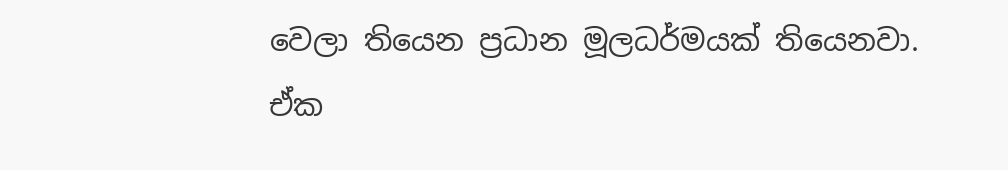වෙලා තියෙන ප්‍රධාන මූලධර්මයක් තියෙනවා. ඒක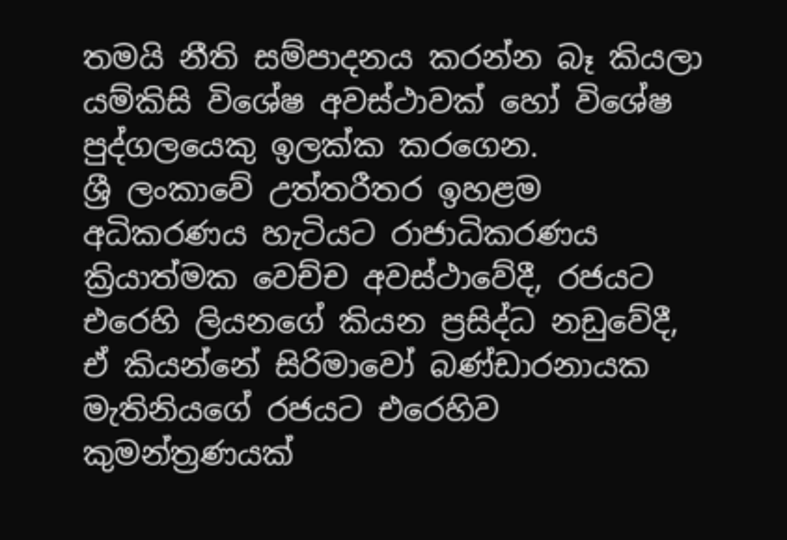තමයි නීති සම්පාදනය කරන්න බෑ කියලා යම්කිසි විශේෂ අවස්ථාවක් හෝ විශේෂ පුද්ගලයෙකු ඉලක්ක කරගෙන.
ශ්‍රී ලංකාවේ උත්තරීතර ඉහළම අධිකරණය හැටියට රාජාධිකරණය ක්‍රියාත්මක වෙච්ච අවස්ථාවේදී, රජයට එරෙහි ලියනගේ කියන ප්‍රසිද්ධ නඩුවේදී, ඒ කියන්නේ සිරිමාවෝ බණ්ඩාරනායක මැතිනියගේ රජයට එරෙහිව කුමන්ත්‍රණයක්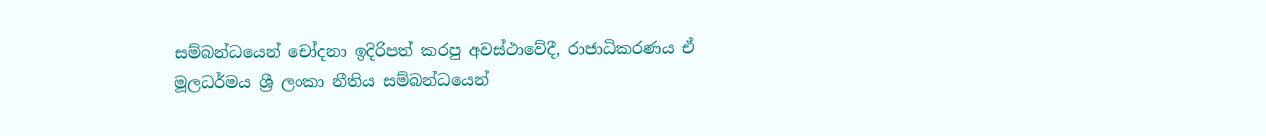සම්බන්ධයෙන් චෝදනා ඉදිරිපත් කරපු අවස්ථාවේදී, රාජාධිකරණය ඒ මූලධර්මය ශ්‍රී ලංකා නීතිය සම්බන්ධයෙන්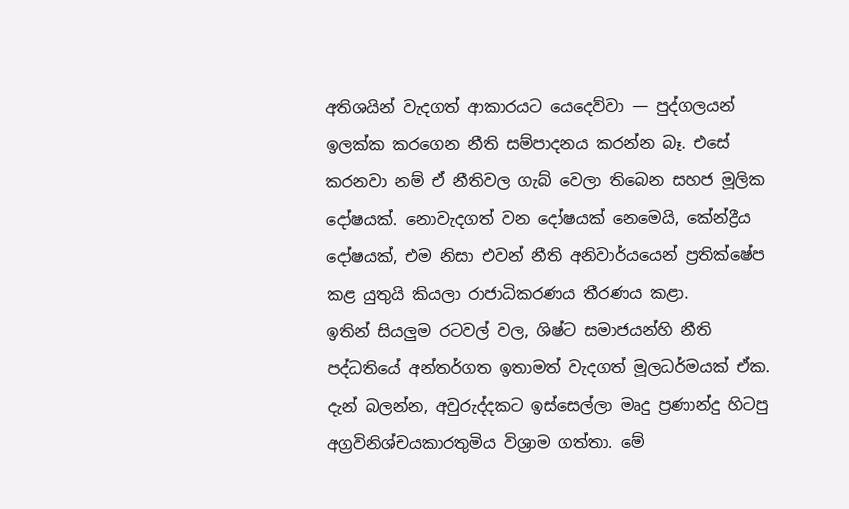අතිශයින් වැදගත් ආකාරයට යෙදෙව්වා — පුද්ගලයන් ඉලක්ක කරගෙන නීති සම්පාදනය කරන්න බෑ. එසේ කරනවා නම් ඒ නීතිවල ගැබ් වෙලා තිබෙන සහජ මූලික දෝෂයක්. නොවැදගත් වන දෝෂයක් නෙමෙයි, කේන්ද්‍රීය දෝෂයක්, එම නිසා එවන් නීති අනිවාර්යයෙන් ප්‍රතික්ෂේප කළ යුතුයි කියලා රාජාධිකරණය තීරණය කළා.
ඉතින් සියලුම රටවල් වල, ශිෂ්ට සමාජයන්හි නීති පද්ධතියේ අන්තර්ගත ඉතාමත් වැදගත් මූලධර්මයක් ඒක.
දැන් බලන්න, අවුරුද්දකට ඉස්සෙල්ලා මෘදු ප්‍රණාන්දු හිටපු අග්‍රවිනිශ්චයකාරතුමිය විශ්‍රාම ගත්තා. මේ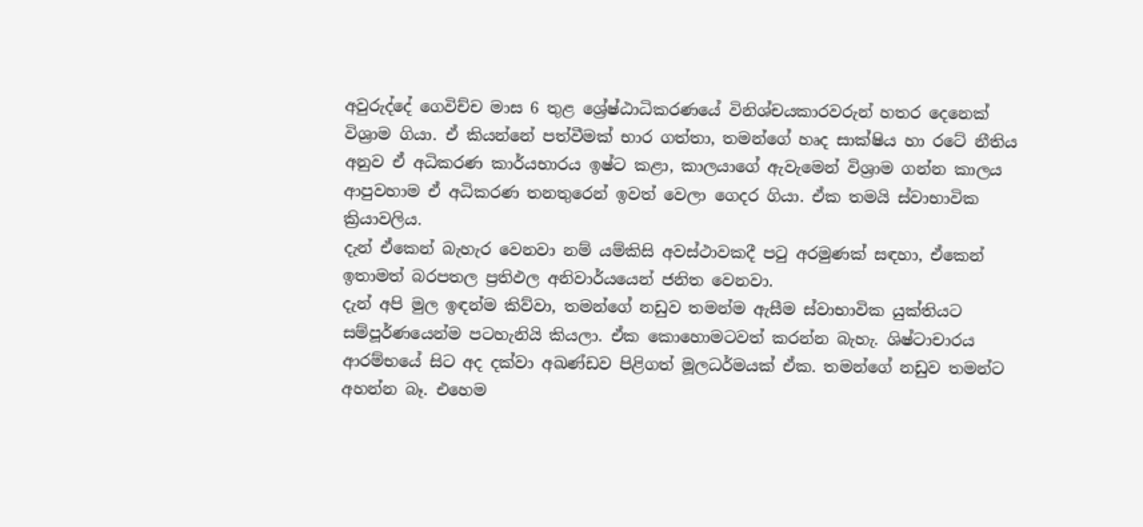අවුරුද්දේ ගෙවිච්ච මාස 6 තුළ ශ්‍රේෂ්ඨාධිකරණයේ විනිශ්චයකාරවරුන් හතර දෙනෙක් විශ්‍රාම ගියා. ඒ කියන්නේ පත්වීමක් භාර ගත්තා, තමන්ගේ හෘද සාක්ෂිය හා රටේ නීතිය අනුව ඒ අධිකරණ කාර්යභාරය ඉෂ්ට කළා, කාලයාගේ ඇවැමෙන් විශ්‍රාම ගන්න කාලය ආපුවහාම ඒ අධිකරණ තනතුරෙන් ඉවත් වෙලා ගෙදර ගියා. ඒක තමයි ස්වාභාවික ක්‍රියාවලිය.
දැන් ඒකෙන් බැහැර වෙනවා නම් යම්කිසි අවස්ථාවකදී පටු අරමුණක් සඳහා, ඒකෙන් ඉතාමත් බරපතල ප්‍රතිඵල අනිවාර්යයෙන් ජනිත වෙනවා.
දැන් අපි මුල ඉඳන්ම කිව්වා, තමන්ගේ නඩුව තමන්ම ඇසීම ස්වාභාවික යුක්තියට සම්පූර්ණයෙන්ම පටහැනියි කියලා. ඒක කොහොමටවත් කරන්න බැහැ. ශිෂ්ටාචාරය ආරම්භයේ සිට අද දක්වා අඛණ්ඩව පිළිගත් මූලධර්මයක් ඒක. තමන්ගේ නඩුව තමන්ට අහන්න බෑ. එහෙම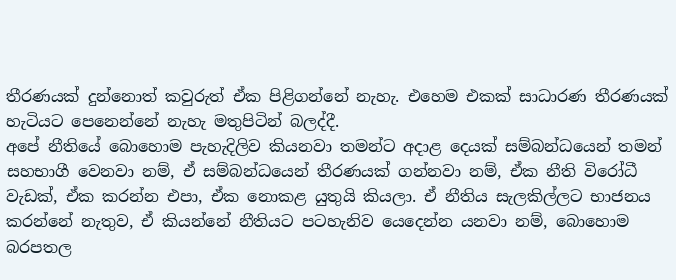තීරණයක් දුන්නොත් කවුරුත් ඒක පිළිගන්නේ නැහැ. එහෙම එකක් සාධාරණ තීරණයක් හැටියට පෙනෙන්නේ නැහැ මතුපිටින් බලද්දී.
අපේ නීතියේ බොහොම පැහැදිලිව කියනවා තමන්ට අදාළ දෙයක් සම්බන්ධයෙන් තමන් සහභාගී වෙනවා නම්, ඒ සම්බන්ධයෙන් තීරණයක් ගන්නවා නම්, ඒක නීති විරෝධී වැඩක්, ඒක කරන්න එපා, ඒක නොකළ යුතුයි කියලා. ඒ නීතිය සැලකිල්ලට භාජනය කරන්නේ නැතුව, ඒ කියන්නේ නීතියට පටහැනිව යෙදෙන්න යනවා නම්, බොහොම බරපතල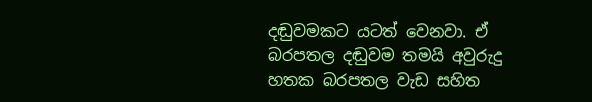දඬුවමකට යටත් වෙනවා. ඒ බරපතල දඬුවම තමයි අවුරුදු හතක බරපතල වැඩ සහිත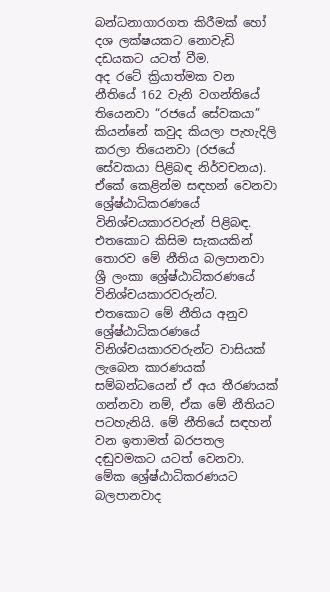බන්ධනාගාරගත කිරීමක් හෝ දශ ලක්ෂයකට නොවැඩි දඩයකට යටත් වීම.
අද රටේ ක්‍රියාත්මක වන නීතියේ 162 වැනි වගන්තියේ තියෙනවා “රජයේ සේවකයා” කියන්නේ කවුද කියලා පැහැදිලි කරලා තියෙනවා (රජයේ සේවකයා පිළිබඳ නිර්වචනය). ඒකේ කෙළින්ම සඳහන් වෙනවා ශ්‍රේෂ්ඨාධිකරණයේ විනිශ්චයකාරවරුන් පිළිබඳ. එතකොට කිසිම සැකයකින් තොරව මේ නීතිය බලපානවා ශ්‍රී ලංකා ශ්‍රේෂ්ඨාධිකරණයේ විනිශ්චයකාරවරුන්ට.
එතකොට මේ නීතිය අනුව ශ්‍රේෂ්ඨාධිකරණයේ විනිශ්චයකාරවරුන්ට වාසියක් ලැබෙන කාරණයක් සම්බන්ධයෙන් ඒ අය තීරණයක් ගන්නවා නම්, ඒක මේ නීතියට පටහැනියි. මේ නීතියේ සඳහන් වන ඉතාමත් බරපතල දඬුවමකට යටත් වෙනවා. මේක ශ්‍රේෂ්ඨාධිකරණයට බලපානවාද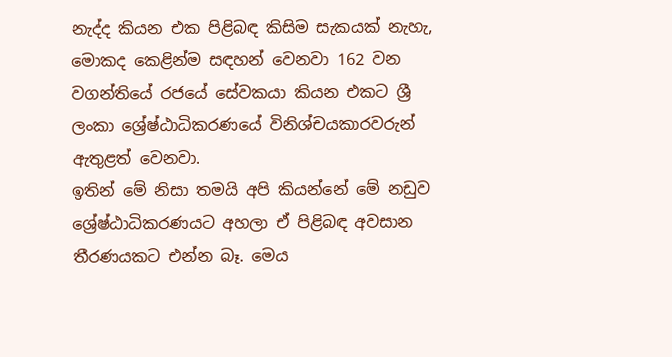නැද්ද කියන එක පිළිබඳ කිසිම සැකයක් නැහැ, මොකද කෙළින්ම සඳහන් වෙනවා 162 වන වගන්තියේ රජයේ සේවකයා කියන එකට ශ්‍රී ලංකා ශ්‍රේෂ්ඨාධිකරණයේ විනිශ්චයකාරවරුන් ඇතුළත් වෙනවා.
ඉතින් මේ නිසා තමයි අපි කියන්නේ මේ නඩුව ශ්‍රේෂ්ඨාධිකරණයට අහලා ඒ පිළිබඳ අවසාන තීරණයකට එන්න බෑ. මෙය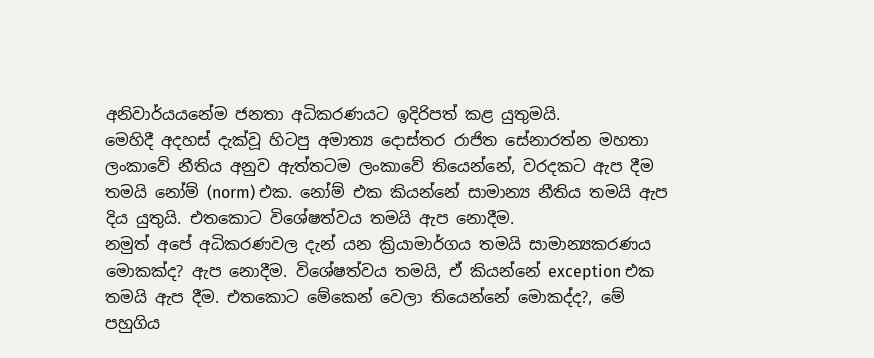අනිවාර්යයනේම ජනතා අධිකරණයට ඉදිරිපත් කළ යුතුමයි.
මෙහිදී අදහස් දැක්වූ හිටපු අමාත්‍ය දොස්තර රාජිත සේනාරත්න මහතා
ලංකාවේ නීතිය අනුව ඇත්තටම ලංකාවේ තියෙන්නේ, වරදකට ඇප දීම තමයි නෝම් (norm) එක. නෝම් එක කියන්නේ සාමාන්‍ය නීතිය තමයි ඇප දිය යුතුයි. එතකොට විශේෂත්වය තමයි ඇප නොදීම.
නමුත් අපේ අධිකරණවල දැන් යන ක්‍රියාමාර්ගය තමයි සාමාන්‍යකරණය මොකක්ද? ඇප නොදීම. විශේෂත්වය තමයි, ඒ කියන්නේ exception එක තමයි ඇප දීම. එතකොට මේකෙන් වෙලා තියෙන්නේ මොකද්ද?, මේ පහුගිය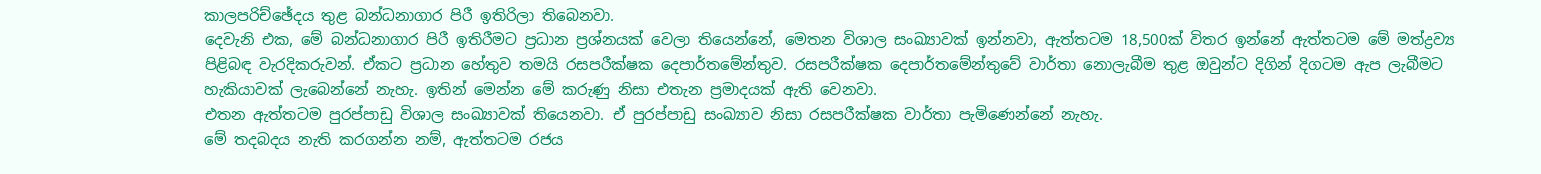කාලපරිච්ඡේදය තුළ බන්ධනාගාර පිරී ඉතිරිලා තිබෙනවා.
දෙවැනි එක, මේ බන්ධනාගාර පිරී ඉතිරීමට ප්‍රධාන ප්‍රශ්නයක් වෙලා තියෙන්නේ, මෙතන විශාල සංඛ්‍යාවක් ඉන්නවා, ඇත්තටම 18,500ක් විතර ඉන්නේ ඇත්තටම මේ මත්ද්‍රව්‍ය පිළිබඳ වැරදිකරුවන්. ඒකට ප්‍රධාන හේතුව තමයි රසපරීක්ෂක දෙපාර්තමේන්තුව. රසපරීක්ෂක දෙපාර්තමේන්තුවේ වාර්තා නොලැබීම තුළ ඔවුන්ට දිගින් දිගටම ඇප ලැබීමට හැකියාවක් ලැබෙන්නේ නැහැ. ඉතින් මෙන්න මේ කරුණු නිසා එතැන ප්‍රමාදයක් ඇති වෙනවා.
එතන ඇත්තටම පුරප්පාඩු විශාල සංඛ්‍යාවක් තියෙනවා. ඒ පුරප්පාඩු සංඛ්‍යාව නිසා රසපරීක්ෂක වාර්තා පැමිණෙන්නේ නැහැ.
මේ තදබදය නැති කරගන්න නම්, ඇත්තටම රජය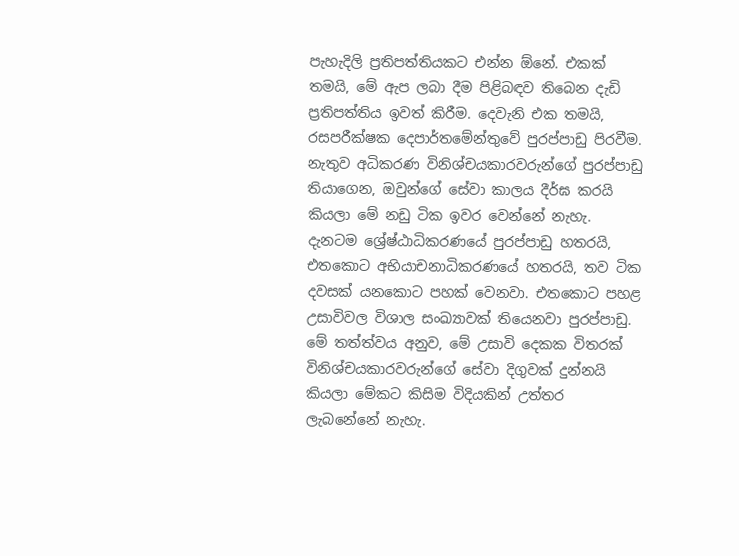පැහැදිලි ප්‍රතිපත්තියකට එන්න ඕනේ. එකක් තමයි, මේ ඇප ලබා දීම පිළිබඳව තිබෙන දැඩි ප්‍රතිපත්තිය ඉවත් කිරීම. දෙවැනි එක තමයි, රසපරීක්ෂක දෙපාර්තමේන්තුවේ පුරප්පාඩු පිරවීම. නැතුව අධිකරණ විනිශ්චයකාරවරුන්ගේ පුරප්පාඩු තියාගෙන, ඔවුන්ගේ සේවා කාලය දීර්ඝ කරයි කියලා මේ නඩු ටික ඉවර වෙන්නේ නැහැ.
දැනටම ශ්‍රේෂ්ඨාධිකරණයේ පුරප්පාඩු හතරයි, එතකොට අභියාචනාධිකරණයේ හතරයි, තව ටික දවසක් යනකොට පහක් වෙනවා. එතකොට පහළ උසාවිවල විශාල සංඛ්‍යාවක් තියෙනවා පුරප්පාඩු. මේ තත්ත්වය අනුව, මේ උසාවි දෙකක විතරක් විනිශ්චයකාරවරුන්ගේ සේවා දිගුවක් දුන්නයි කියලා මේකට කිසිම විදියකින් උත්තර ලැබනේනේ නැහැ.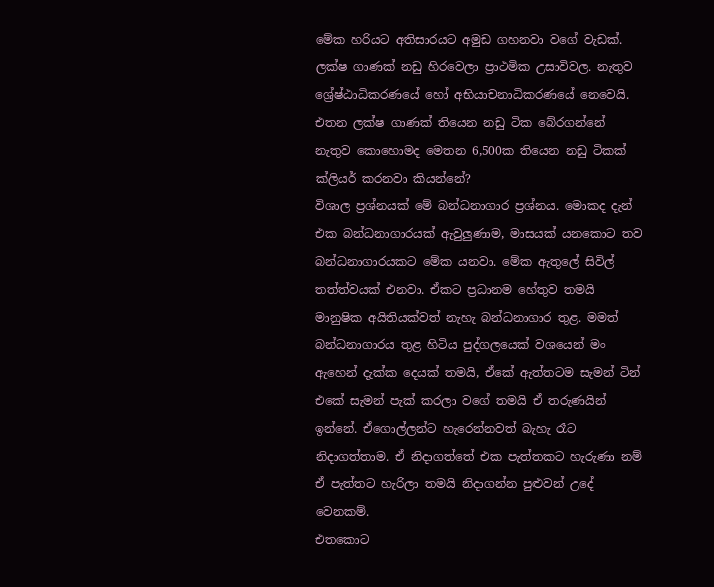මේක හරියට අතිසාරයට අමුඩ ගහනවා වගේ වැඩක්.
ලක්ෂ ගාණක් නඩු හිරවෙලා ප්‍රාථමික උසාවිවල. නැතුව ශ්‍රේෂ්ඨාධිකරණයේ හෝ අභියාචනාධිකරණයේ නෙවෙයි. එතන ලක්ෂ ගාණක් තියෙන නඩු ටික බේරගන්නේ නැතුව කොහොමද මෙතන 6,500ක තියෙන නඩු ටිකක් ක්ලියර් කරනවා කියන්නේ?
විශාල ප්‍රශ්නයක් මේ බන්ධනාගාර ප්‍රශ්නය. මොකද දැන් එක බන්ධනාගාරයක් ඇවුලුණාම, මාසයක් යනකොට තව බන්ධනාගාරයකට මේක යනවා. මේක ඇතුලේ සිවිල් තත්ත්වයක් එනවා. ඒකට ප්‍රධානම හේතුව තමයි මානුෂික අයිතියක්වත් නැහැ බන්ධනාගාර තුළ. මමත් බන්ධනාගාරය තුළ හිටිය පුද්ගලයෙක් වශයෙන් මං ඇහෙන් දැක්ක දෙයක් තමයි, ඒකේ ඇත්තටම සැමන් ටින් එකේ සැමන් පැක් කරලා වගේ තමයි ඒ තරුණයින් ඉන්නේ. ඒගොල්ලන්ට හැරෙන්නවත් බැහැ රෑට නිදාගත්තාම. ඒ නිදාගත්තේ එක පැත්තකට හැරුණා නම් ඒ පැත්තට හැරිලා තමයි නිදාගන්න පුළුවන් උදේ වෙනකම්.
එතකොට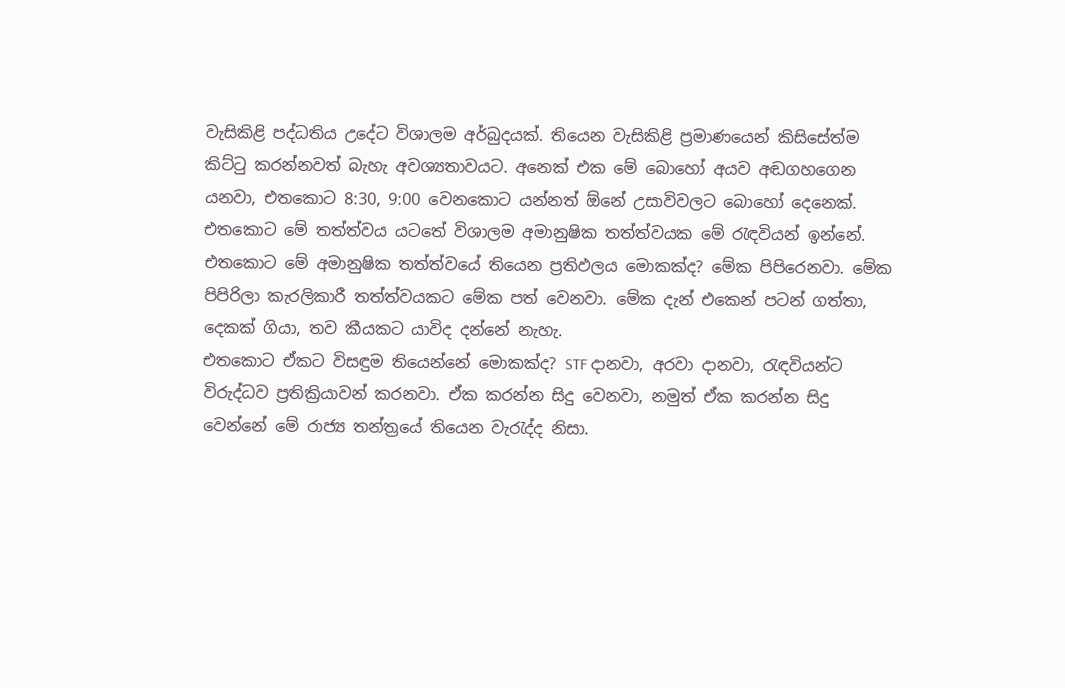වැසිකිළි පද්ධතිය උදේට විශාලම අර්බුදයක්. තියෙන වැසිකිළි ප්‍රමාණයෙන් කිසිසේත්ම කිට්ටු කරන්නවත් බැහැ අවශ්‍යතාවයට. අනෙක් එක මේ බොහෝ අයව අඬගහගෙන යනවා, එතකොට 8:30, 9:00 වෙනකොට යන්නත් ඕනේ උසාවිවලට බොහෝ දෙනෙක්. එතකොට මේ තත්ත්වය යටතේ විශාලම අමානුෂික තත්ත්වයක මේ රැඳවියන් ඉන්නේ. එතකොට මේ අමානුෂික තත්ත්වයේ තියෙන ප්‍රතිඵලය මොකක්ද? මේක පිපිරෙනවා. මේක පිපිරිලා කැරලිකාරී තත්ත්වයකට මේක පත් වෙනවා. මේක දැන් එකෙන් පටන් ගත්තා, දෙකක් ගියා, තව කීයකට යාවිද දන්නේ නැහැ.
එතකොට ඒකට විසඳුම තියෙන්නේ මොකක්ද? STF දානවා, අරවා දානවා, රැඳවියන්ට විරුද්ධව ප්‍රතික්‍රියාවන් කරනවා. ඒක කරන්න සිදු වෙනවා, නමුත් ඒක කරන්න සිදු වෙන්නේ මේ රාජ්‍ය තන්ත්‍රයේ තියෙන වැරැද්ද නිසා.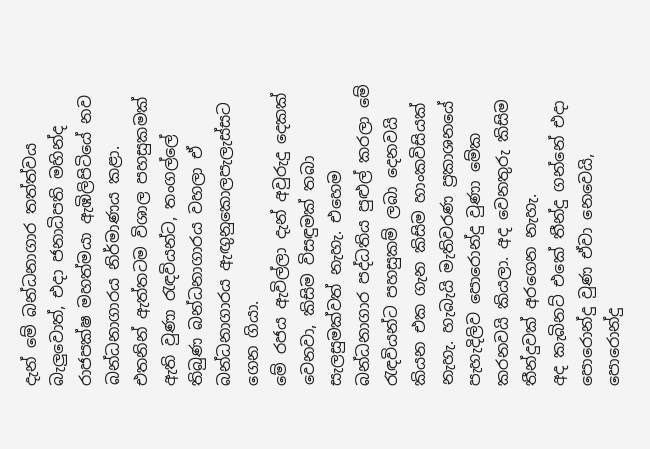දැන් මේ බන්ධනාගාර තත්ත්වය බැලුවොත්, එදා ජනාධිපති මහින්ද රාජපක්ෂ මහත්මයා ඇඹිලිපිටියේ නව බන්ධනාගාරය නිර්මාණය කළා. එතනින් ඇත්තටම විශාල පහසුකමක් ඇති වුණා රැඳවියන්ට, තංගල්ලේ තිබුණ බන්ධනාගාරය වහලා ඒ බන්ධනාගාරය ඇඟුනුකොලපැලැස්සට ගෙන ගියා.
මේ රජය ඇවිල්ලා දැන් අවුරුදු දෙකක් වෙනවා, කිසිම විසඳුමක් තබා සැලසුමක්වත් නැහැ. එහෙම බන්ධනාගාර පද්ධතිය පුළුල් කරලා මේ රැඳවියන්ට පහසුකම් ලබා දෙනවයි කියන එක ගැන කිසිම හාංකවිසියක් නැහැ. හැබැයි මැතිවරණ ප්‍රකාශනයේ පැහැදිලිව පොරොන්දු වුණා මේක කරනවයි කියලා. අද වෙනතුරු කිසිම තීන්දුවක් අරගෙන නැහැ.
අද කැබිනට් එකේ තීන්දු ගන්නේ එදා පොරොන්දු වුණ ඒවා නෙවෙයි, පොරොන්දු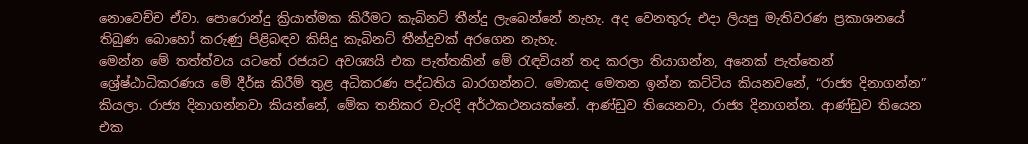නොවෙච්ච ඒවා. පොරොන්දු ක්‍රියාත්මක කිරීමට කැබිනට් තීන්දු ලැබෙන්නේ නැහැ. අද වෙනතුරු එදා ලියපු මැතිවරණ ප්‍රකාශනයේ තිබුණ බොහෝ කරුණු පිළිබඳව කිසිදු කැබිනට් තීන්දුවක් අරගෙන නැහැ.
මෙන්න මේ තත්ත්වය යටතේ රජයට අවශ්‍යයි එක පැත්තකින් මේ රැඳවියන් තද කරලා තියාගන්න, අනෙක් පැත්තෙන් ශ්‍රේෂ්ඨාධිකරණය මේ දීර්ඝ කිරීම් තුළ අධිකරණ පද්ධතිය බාරගන්නට. මොකද මෙතන ඉන්න කට්ටිය කියනවනේ, “රාජ්‍ය දිනාගන්න” කියලා. රාජ්‍ය දිනාගන්නවා කියන්නේ, මේක තනිකර වැරදි අර්ථකථනයක්නේ. ආණ්ඩුව තියෙනවා, රාජ්‍ය දිනාගන්න. ආණ්ඩුව තියෙන එක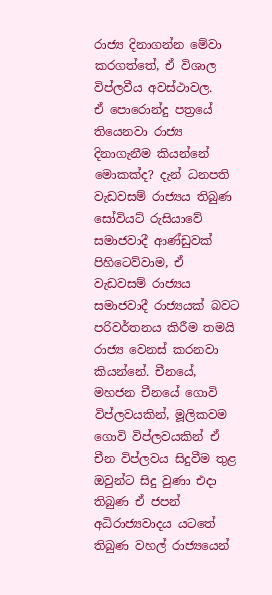රාජ්‍ය දිනාගන්න මේවා කරගත්තේ, ඒ විශාල විප්ලවීය අවස්ථාවල.
ඒ පොරොන්දු පත්‍රයේ තියෙනවා රාජ්‍ය දිනාගැනීම කියන්නේ මොකක්ද? දැන් ධනපති වැඩවසම් රාජ්‍යය තිබුණ සෝවියට් රුසියාවේ සමාජවාදී ආණ්ඩුවක් පිහිටෙව්වාම, ඒ වැඩවසම් රාජ්‍යය සමාජවාදී රාජ්‍යයක් බවට පරිවර්තනය කිරීම තමයි රාජ්‍ය වෙනස් කරනවා කියන්නේ. චීනයේ, මහජන චීනයේ ගොවි විප්ලවයකින්, මූලිකවම ගොවි විප්ලවයකින් ඒ චීන විප්ලවය සිදුවීම තුළ ඔවුන්ට සිදු වුණා එදා තිබුණ ඒ ජපන් අධිරාජ්‍යවාදය යටතේ තිබුණ වහල් රාජ්‍යයෙන්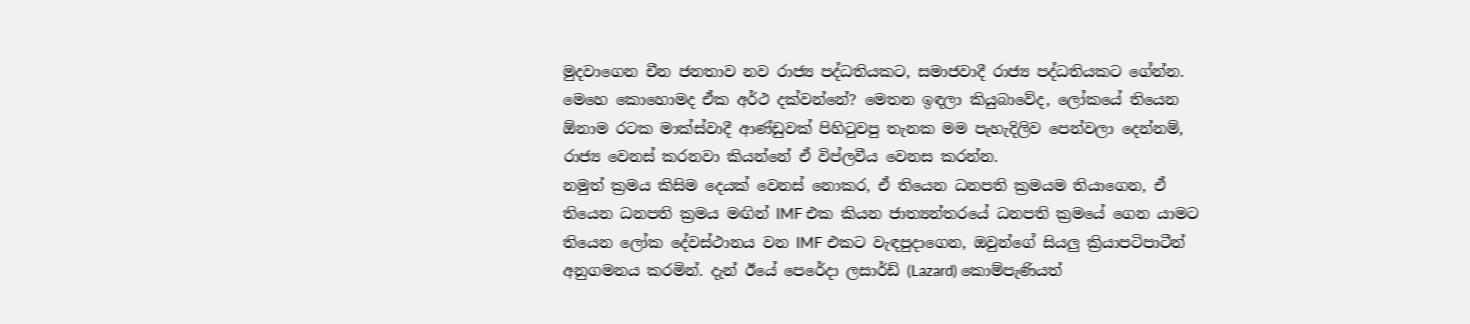මුදවාගෙන චීන ජනතාව නව රාජ්‍ය පද්ධතියකට, සමාජවාදී රාජ්‍ය පද්ධතියකට ගේන්න.
මෙහෙ කොහොමද ඒක අර්ථ දක්වන්නේ? මෙතන ඉඳලා කියුබාවේද, ලෝකයේ තියෙන ඕනාම රටක මාක්ස්වාදී ආණ්ඩුවක් පිහිටුවපු තැනක මම පැහැදිලිව පෙන්වලා දෙන්නම්, රාජ්‍ය වෙනස් කරනවා කියන්නේ ඒ විප්ලවීය වෙනස කරන්න.
නමුත් ක්‍රමය කිසිම දෙයක් වෙනස් නොකර, ඒ තියෙන ධනපති ක්‍රමයම තියාගෙන, ඒ තියෙන ධනපති ක්‍රමය මඟින් IMF එක කියන ජාත්‍යන්තරයේ ධනපති ක්‍රමයේ ගෙන යාමට තියෙන ලෝක දේවස්ථානය වන IMF එකට වැඳපුදාගෙන, ඔවුන්ගේ සියලු ක්‍රියාපටිපාටීන් අනුගමනය කරමින්. දැන් ඊයේ පෙරේදා ලසාර්ඩ් (Lazard) කොම්පැණියත්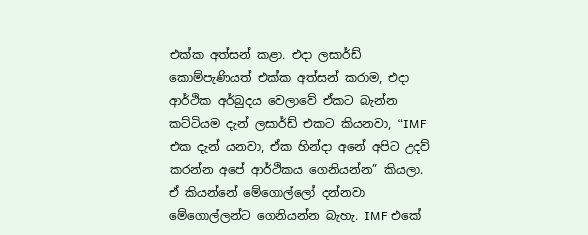එක්ක අත්සන් කළා. එදා ලසාර්ඩ් කොම්පැණියත් එක්ක අත්සන් කරාම, එදා ආර්ථික අර්බුදය වෙලාවේ ඒකට බැන්න කට්ටියම දැන් ලසාර්ඩ් එකට කියනවා, “IMF එක දැන් යනවා, ඒක හින්දා අනේ අපිට උදව් කරන්න අපේ ආර්ථිකය ගෙනියන්න” කියලා. ඒ කියන්නේ මේගොල්ලෝ දන්නවා මේගොල්ලන්ට ගෙනියන්න බැහැ. IMF එකේ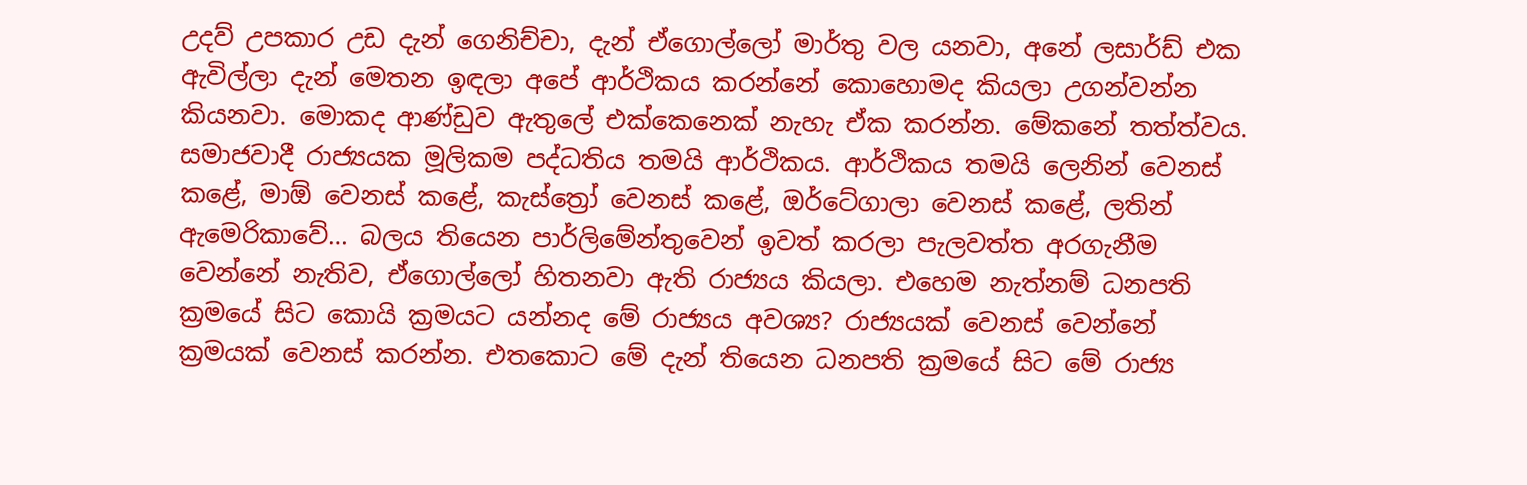උදව් උපකාර උඩ දැන් ගෙනිච්චා, දැන් ඒගොල්ලෝ මාර්තු වල යනවා, අනේ ලසාර්ඩ් එක ඇවිල්ලා දැන් මෙතන ඉඳලා අපේ ආර්ථිකය කරන්නේ කොහොමද කියලා උගන්වන්න කියනවා. මොකද ආණ්ඩුව ඇතුලේ එක්කෙනෙක් නැහැ ඒක කරන්න. මේකනේ තත්ත්වය.
සමාජවාදී රාජ්‍යයක මූලිකම පද්ධතිය තමයි ආර්ථිකය. ආර්ථිකය තමයි ලෙනින් වෙනස් කළේ, මාඕ වෙනස් කළේ, කැස්ත්‍රෝ වෙනස් කළේ, ඔර්ටේගාලා වෙනස් කළේ, ලතින් ඇමෙරිකාවේ… බලය තියෙන පාර්ලිමේන්තුවෙන් ඉවත් කරලා පැලවත්ත අරගැනීම වෙන්නේ නැතිව, ඒගොල්ලෝ හිතනවා ඇති රාජ්‍යය කියලා. එහෙම නැත්නම් ධනපති ක්‍රමයේ සිට කොයි ක්‍රමයට යන්නද මේ රාජ්‍යය අවශ්‍ය? රාජ්‍යයක් වෙනස් වෙන්නේ ක්‍රමයක් වෙනස් කරන්න. එතකොට මේ දැන් තියෙන ධනපති ක්‍රමයේ සිට මේ රාජ්‍ය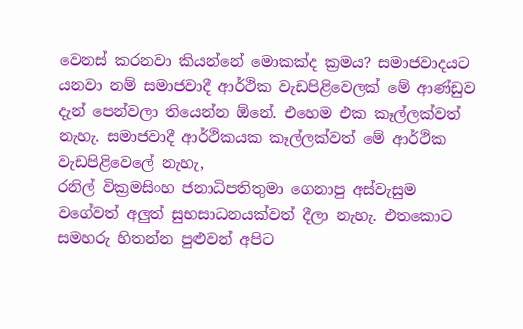වෙනස් කරනවා කියන්නේ මොකක්ද ක්‍රමය? සමාජවාදයට යනවා නම් සමාජවාදී ආර්ථික වැඩපිළිවෙලක් මේ ආණ්ඩුව දැන් පෙන්වලා තියෙන්න ඕනේ. එහෙම එක කෑල්ලක්වත් නැහැ. සමාජවාදී ආර්ථිකයක කෑල්ලක්වත් මේ ආර්ථික වැඩපිළිවෙලේ නැහැ,
රනිල් වික්‍රමසිංහ ජනාධිපතිතුමා ගෙනාපු අස්වැසුම වගේවත් අලුත් සුභසාධනයක්වත් දීලා නැහැ. එතකොට සමහරු හිතන්න පුළුවන් අපිට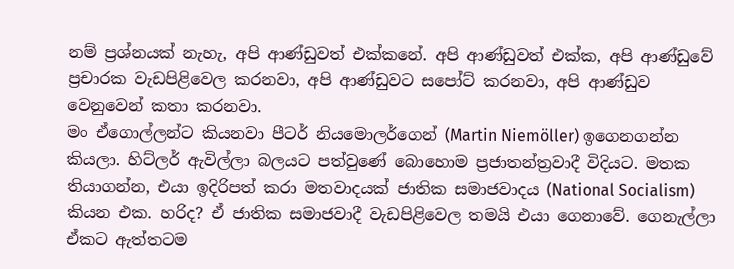නම් ප්‍රශ්නයක් නැහැ, අපි ආණ්ඩුවත් එක්කනේ. අපි ආණ්ඩුවත් එක්ක, අපි ආණ්ඩුවේ ප්‍රචාරක වැඩපිළිවෙල කරනවා, අපි ආණ්ඩුවට සපෝට් කරනවා, අපි ආණ්ඩුව වෙනුවෙන් කතා කරනවා.
මං ඒගොල්ලන්ට කියනවා පීටර් නියමොලර්ගෙන් (Martin Niemöller) ඉගෙනගන්න කියලා. හිට්ලර් ඇවිල්ලා බලයට පත්වුණේ බොහොම ප්‍රජාතන්ත්‍රවාදී විදියට. මතක තියාගන්න, එයා ඉදිරිපත් කරා මතවාදයක් ජාතික සමාජවාදය (National Socialism) කියන එක. හරිද? ඒ ජාතික සමාජවාදී වැඩපිළිවෙල තමයි එයා ගෙනාවේ. ගෙනැල්ලා ඒකට ඇත්තටම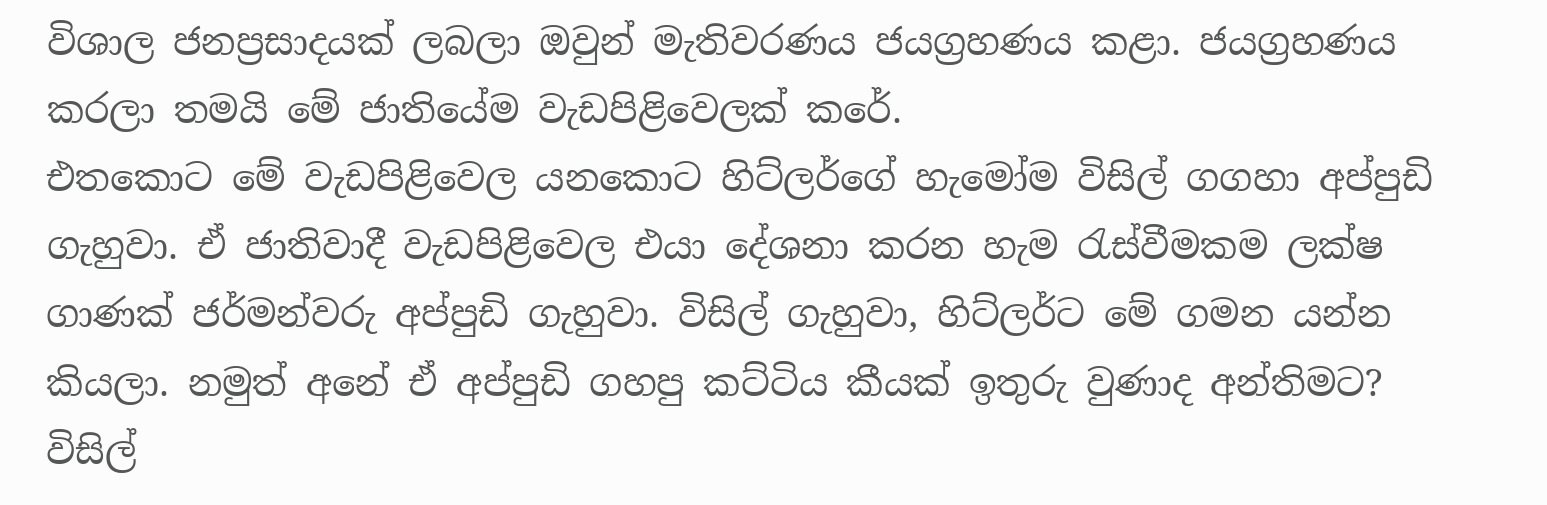විශාල ජනප්‍රසාදයක් ලබලා ඔවුන් මැතිවරණය ජයග්‍රහණය කළා. ජයග්‍රහණය කරලා තමයි මේ ජාතියේම වැඩපිළිවෙලක් කරේ.
එතකොට මේ වැඩපිළිවෙල යනකොට හිට්ලර්ගේ හැමෝම විසිල් ගගහා අප්පුඩි ගැහුවා. ඒ ජාතිවාදී වැඩපිළිවෙල එයා දේශනා කරන හැම රැස්වීමකම ලක්ෂ ගාණක් ජර්මන්වරු අප්පුඩි ගැහුවා. විසිල් ගැහුවා, හිට්ලර්ට මේ ගමන යන්න කියලා. නමුත් අනේ ඒ අප්පුඩි ගහපු කට්ටිය කීයක් ඉතුරු වුණාද අන්තිමට? විසිල්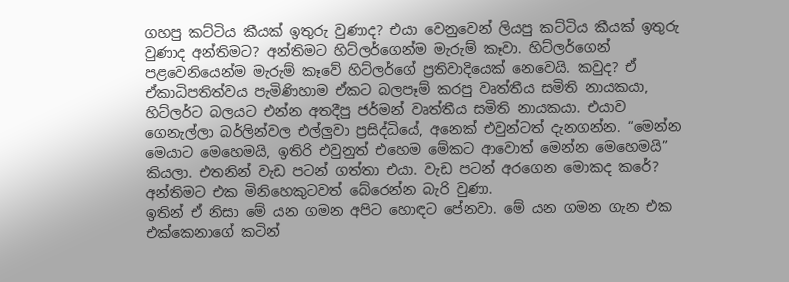ගහපු කට්ටිය කීයක් ඉතුරු වුණාද? එයා වෙනුවෙන් ලියපු කට්ටිය කීයක් ඉතුරු වුණාද අන්තිමට? අන්තිමට හිට්ලර්ගෙන්ම මැරුම් කෑවා. හිට්ලර්ගෙන් පළවෙනියෙන්ම මැරුම් කෑවේ හිට්ලර්ගේ ප්‍රතිවාදියෙක් නෙවෙයි. කවුද? ඒ ඒකාධිපතිත්වය පැමිණිහාම ඒකට බලපෑම් කරපු වෘත්තීය සමිති නායකයා, හිට්ලර්ට බලයට එන්න අතදීපු ජර්මන් වෘත්තීය සමිති නායකයා. එයාව ගෙනැල්ලා බර්ලින්වල එල්ලුවා ප්‍රසිද්ධියේ, අනෙක් එවුන්ටත් දැනගන්න. “මෙන්න මෙයාට මෙහෙමයි, ඉතිරි එවුනුත් එහෙම මේකට ආවොත් මෙන්න මෙහෙමයි” කියලා. එතනින් වැඩ පටන් ගත්තා එයා. වැඩ පටන් අරගෙන මොකද කරේ? අන්තිමට එක මිනිහෙකුටවත් බේරෙන්න බැරි වුණා.
ඉතින් ඒ නිසා මේ යන ගමන අපිට හොඳට පේනවා. මේ යන ගමන ගැන එක එක්කෙනාගේ කටින්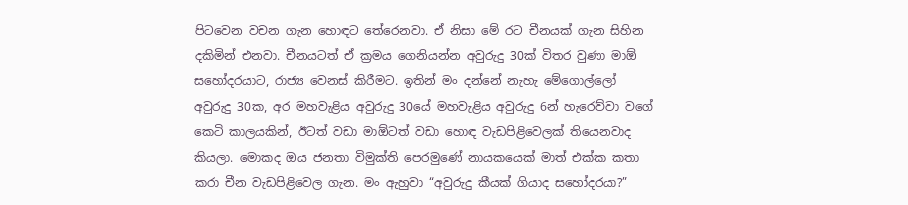පිටවෙන වචන ගැන හොඳට තේරෙනවා. ඒ නිසා මේ රට චීනයක් ගැන සිහින දකිමින් එනවා. චීනයටත් ඒ ක්‍රමය ගෙනියන්න අවුරුදු 30ක් විතර වුණා මාඕ සහෝදරයාට, රාජ්‍ය වෙනස් කිරීමට. ඉතින් මං දන්නේ නැහැ මේගොල්ලෝ අවුරුදු 30ක, අර මහවැළිය අවුරුදු 30යේ මහවැළිය අවුරුදු 6න් හැරෙව්වා වගේ කෙටි කාලයකින්, ඊටත් වඩා මාඕටත් වඩා හොඳ වැඩපිළිවෙලක් තියෙනවාද කියලා. මොකද ඔය ජනතා විමුක්ති පෙරමුණේ නායකයෙක් මාත් එක්ක කතා කරා චීන වැඩපිළිවෙල ගැන. මං ඇහුවා “අවුරුදු කීයක් ගියාද සහෝදරයා?”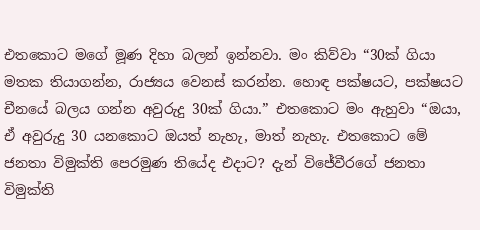එතකොට මගේ මූණ දිහා බලන් ඉන්නවා. මං කිව්වා “30ක් ගියා මතක තියාගන්න, රාජ්‍යය වෙනස් කරන්න. හොඳ පක්ෂයට, පක්ෂයට චීනයේ බලය ගන්න අවුරුදු 30ක් ගියා.” එතකොට මං ඇහුවා “ඔයා, ඒ අවුරුදු 30 යනකොට ඔයත් නැහැ, මාත් නැහැ. එතකොට මේ ජනතා විමුක්ති පෙරමුණ තියේද එදාට? දැන් විජේවීරගේ ජනතා විමුක්ති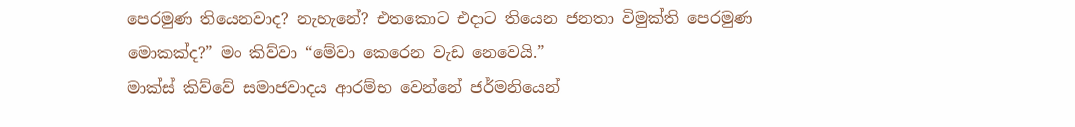පෙරමුණ තියෙනවාද? නැහැනේ? එතකොට එදාට තියෙන ජනතා විමුක්ති පෙරමුණ මොකක්ද?” මං කිව්වා “මේවා කෙරෙන වැඩ නෙවෙයි.”
මාක්ස් කිව්වේ සමාජවාදය ආරම්භ වෙන්නේ ජර්මනියෙන්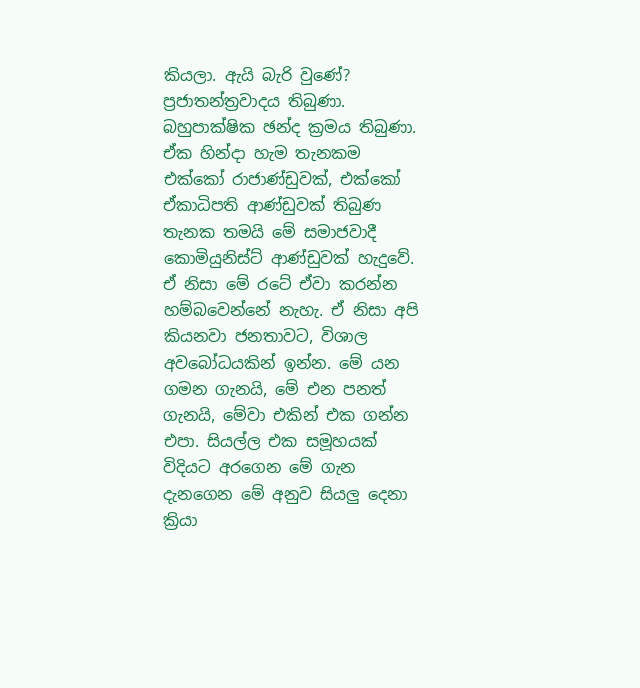කියලා. ඇයි බැරි වුණේ? ප්‍රජාතන්ත්‍රවාදය තිබුණා. බහුපාක්ෂික ඡන්ද ක්‍රමය තිබුණා. ඒක හින්දා හැම තැනකම එක්කෝ රාජාණ්ඩුවක්, එක්කෝ ඒකාධිපති ආණ්ඩුවක් තිබුණ තැනක තමයි මේ සමාජවාදී කොමියුනිස්ට් ආණ්ඩුවක් හැදුවේ. ඒ නිසා මේ රටේ ඒවා කරන්න හම්බවෙන්නේ නැහැ. ඒ නිසා අපි කියනවා ජනතාවට, විශාල අවබෝධයකින් ඉන්න. මේ යන ගමන ගැනයි, මේ එන පනත් ගැනයි, මේවා එකින් එක ගන්න එපා. සියල්ල එක සමූහයක් විදියට අරගෙන මේ ගැන දැනගෙන මේ අනුව සියලු දෙනා ක්‍රියා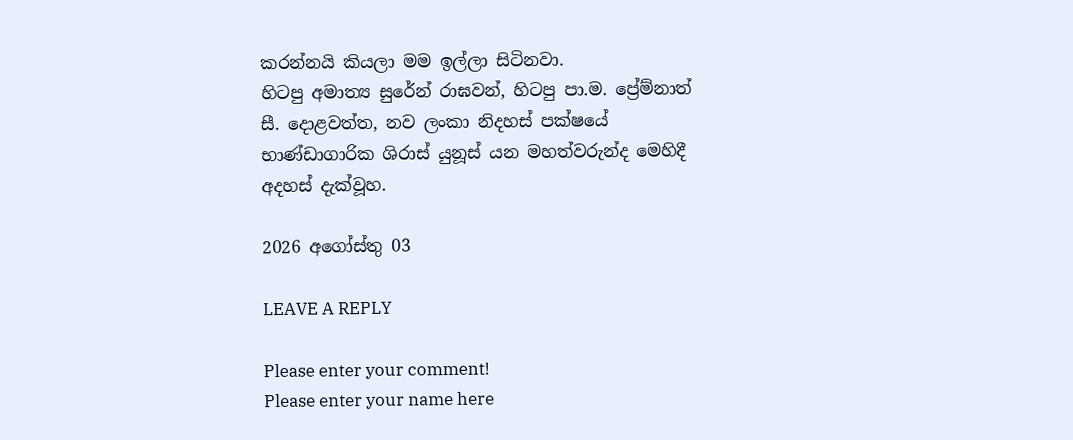කරන්නයි කියලා මම ඉල්ලා සිටිනවා.
හිටපු අමාත්‍ය සුරේන් රාඝවන්, හිටපු පා.ම. ප්‍රේම්නාත් සී. දොළවත්ත, නව ලංකා නිදහස් පක්ෂයේ භාණ්ඩාගාරික ශිරාස් යුනූස් යන මහත්වරුන්ද මෙහිදී අදහස් දැක්වූහ.

2026 අගෝස්තු 03

LEAVE A REPLY

Please enter your comment!
Please enter your name here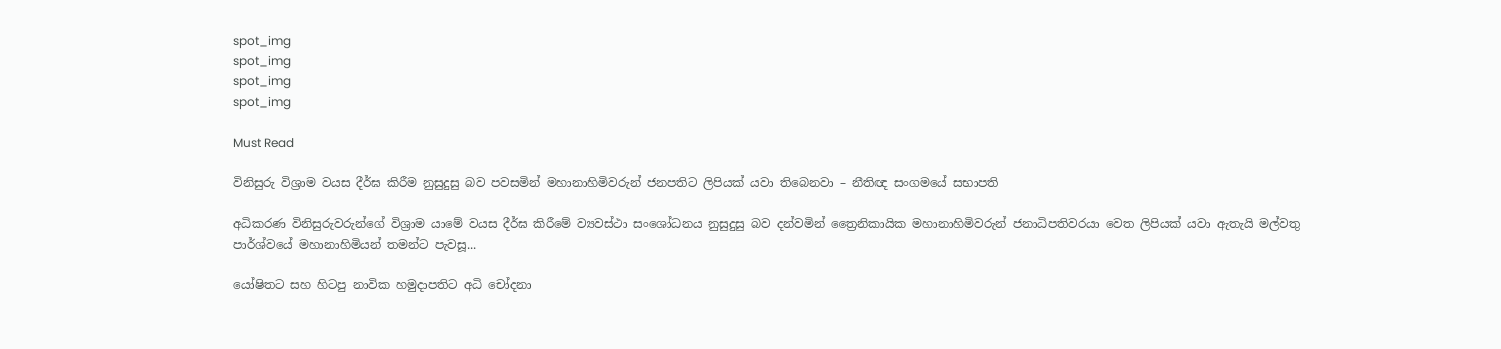spot_img
spot_img
spot_img
spot_img

Must Read

විනිසුරු විශ්‍රාම වයස දීර්ඝ කිරීම නුසුදුසු බව පවසමින් මහානාහිමිවරුන් ජනපතිට ලිපියක් යවා තිබෙනවා – නීතිඥ සංගමයේ සභාපති

අධිකරණ විනිසුරුවරුන්ගේ විශ්‍රාම යාමේ වයස දීර්ඝ කිරීමේ ව්‍යවස්ථා සංශෝධනය නුසුදුසු බව දන්වමින් ත්‍රෛනිකායික මහානාහිමිවරුන් ජනාධිපතිවරයා වෙත ලිපියක් යවා ඇතැයි මල්වතු පාර්ශ්වයේ මහානාහිමියන් තමන්ට පැවසූ...

යෝෂිතට සහ හිටපු නාවික හමුදාපතිට අධි චෝදනා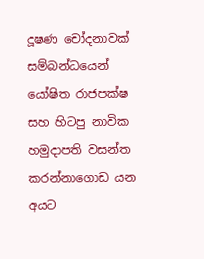දූෂණ චෝදනාවක් සම්බන්ධයෙන් යෝෂිත රාජපක්ෂ සහ හිටපු නාවික හමුදාපති වසන්ත කරන්නාගොඩ යන අයට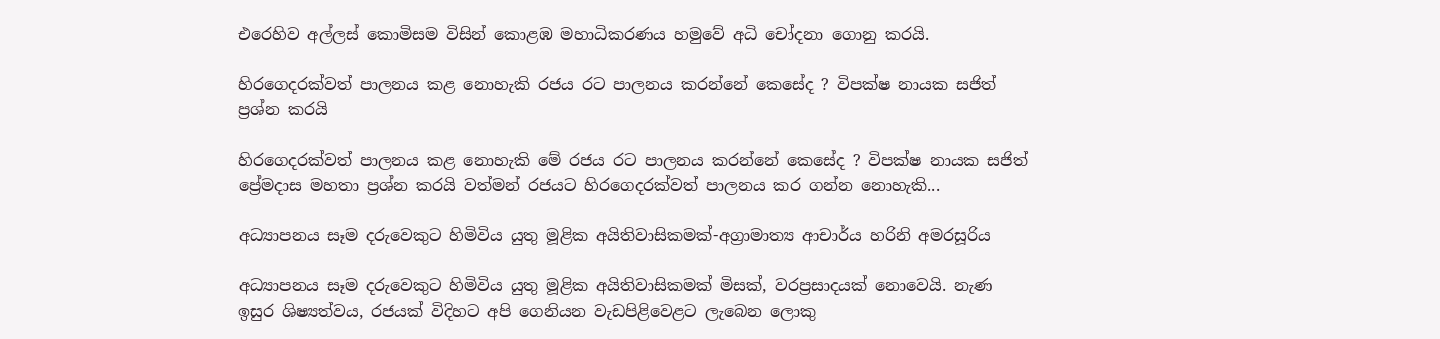එරෙහිව අල්ලස් කොමිසම විසින් කොළඹ මහාධිකරණය හමුවේ අධි චෝදනා ගොනු කරයි.

හිරගෙදරක්වත් පාලනය කළ නොහැකි රජය රට පාලනය කරන්නේ කෙසේද ? විපක්ෂ නායක සජිත් ප්‍රශ්න කරයි

හිරගෙදරක්වත් පාලනය කළ නොහැකි මේ රජය රට පාලනය කරන්නේ කෙසේද ? විපක්ෂ නායක සජිත් ප්‍රේමදාස මහතා ප්‍රශ්න කරයි වත්මන් රජයට හිරගෙදරක්වත් පාලනය කර ගන්න නොහැකි...

අධ්‍යාපනය සෑම දරුවෙකුට හිමිවිය යුතු මූළික අයිතිවාසිකමක්-අග්‍රාමාත්‍ය ආචාර්ය හරිනි අමරසූරිය

අධ්‍යාපනය සෑම දරුවෙකුට හිමිවිය යුතු මූළික අයිතිවාසිකමක් මිසක්, වරප්‍රසාදයක් නොවෙයි. නැණ ඉසුර ශිෂ්‍යත්වය, රජයක් විදිහට අපි ගෙනියන වැඩපිළිවෙළට ලැබෙන ලොකු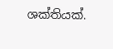ශක්තියක්.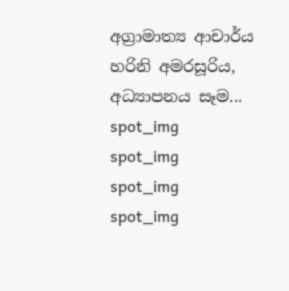අග්‍රාමාත්‍ය ආචාර්ය හරිනි අමරසූරිය, අධ්‍යාපනය සෑම...
spot_img
spot_img
spot_img
spot_img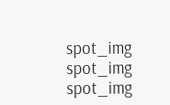spot_img
spot_img
spot_img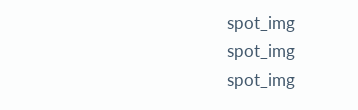spot_img
spot_img
spot_img